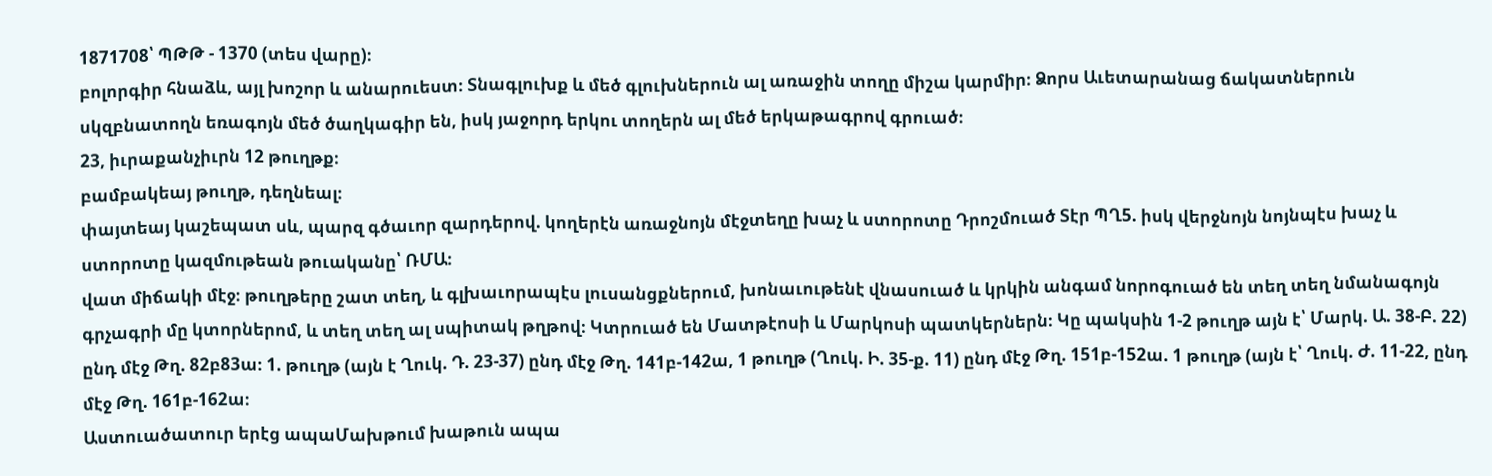1871708՝ ՊԹԹ - 1370 (տես վարը)։
բոլորգիր հնաձև, այլ խոշոր և անարուեստ։ Տնագլուխք և մեծ գլուխներուն ալ առաջին տողը միշա կարմիր։ Ձորս Աւետարանաց ճակատներուն սկզբնատողն եռագոյն մեծ ծաղկագիր են, իսկ յաջորդ երկու տողերն ալ մեծ երկաթագրով գրուած։
23, իւրաքանչիւրն 12 թուղթք։
բամբակեայ թուղթ, դեղնեալ։
փայտեայ կաշեպատ սև, պարզ գծաւոր զարդերով. կողերէն առաջնոյն մէջտեղը խաչ և ստորոտը Դրոշմուած Տէր ՊՂ5. իսկ վերջնոյն նոյնպէս խաչ և ստորոտը կազմութեան թուականը՝ ՌՄԱ։
վատ միճակի մէջ։ թուղթերը շատ տեղ, և գլխաւորապէս լուսանցքներում, խոնաւութենէ վնասուած և կրկին անգամ նորոգուած են տեղ տեղ նմանագոյն գրչագրի մը կտորներոմ, և տեղ տեղ ալ սպիտակ թղթով։ Կտրուած են Մատթէոսի և Մարկոսի պատկերներն։ Կը պակսին 1-2 թուղթ այն է՝ Մարկ. Ա. 38-Բ. 22) ընդ մէջ Թղ. 82բ83ա։ 1. թուղթ (այն է Ղուկ. Դ. 23-37) ընդ մէջ Թղ. 141բ-142ա, 1 թուղթ (Ղուկ. Ի. 35-ք. 11) ընդ մէջ Թղ. 151բ-152ա. 1 թուղթ (այն է՝ Ղուկ. Ժ. 11-22, ընդ մէջ Թղ. 161բ-162ա։
Աստուածատուր երէց ապաՄախթում խաթուն ապա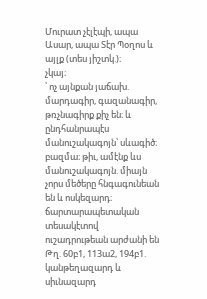Մուրատ չէլէպի, ապա Ասար, ապա Տէր Պօղոս և այլք (տես յիշտկ.)։
չկայ։
՝ ոչ այնքան յաճախ. մարդագիր, գազանագիր, թռչնագիրք քիչ են։ և ընդհանրապէս մանուշակագոյն՝ սևագիծ։
բազմա։ թիւ, ամէնք ևս մանուշակագոյն. միայն չորս մեծերը հնգագունեան են և ոսկեզարդ։ ճարտարապետական տեսակէտով ուշադրութեան արժանի են Թղ. 60բ1, 113ա2, 194բ1. կանթեղազարդ և սիւնազարդ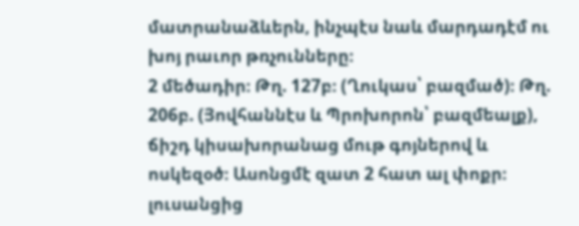մատրանաձևերն, ինչպէս նաև մարդադէմ ու խոյ րաւոր թռչունները։
2 մեծադիր։ Թղ. 127բ։ (Ղուկաս՝ բազմած)։ Թղ. 206բ. (Յովհաննէս և Պրոխորոն՝ բազմեալք), ճիշդ կիսախորանաց մութ գոյներով և ոսկեզօծ։ Ասոնցմէ զատ 2 հատ ալ փոքր։ լուսանցից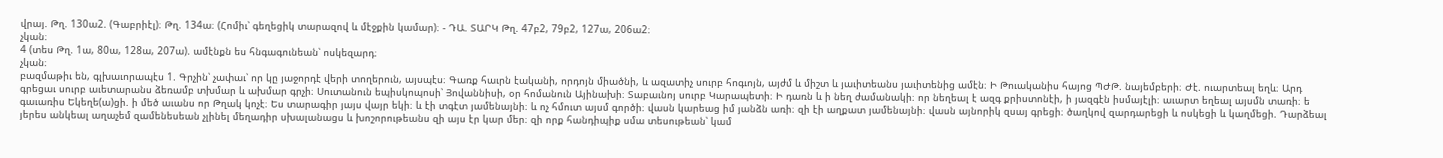վրայ. Թղ. 130ա2. (Գաբրիէլ)։ Թղ. 134ա։ (Հոմիւ՝ գեղեցիկ տարազով և մէջքին կամար)։ - ԴԱ. ՏԱՐԿ Թղ. 47բ2, 79բ2, 127ա, 206ա2։
չկան։
4 (տես Թղ. 1ա, 80ա, 128ա, 207ա). ամէնքն ես հնգագունեան՝ ոսկեզարդ։
չկան։
բազմաթիւ են, գլխաւորապէս 1. Գրչին՝ չափաւ՝ որ կը յաջորդէ վերի տողերուն, այսպէս։ Գառք հաւրն էականի, որդոյն միածնի, և ազատիչ սուրբ հոգւոյն, այժմ և միշտ և յաւիտեանս յաւիտենից ամէն։ Ի Թուականիս հայոց ՊԺԹ. նայեմբերի։ Ժէ. ուարտեալ եղև։ Արդ գրեցաւ սուրբ աւետարանս ձեռամբ տխմար և ախմար գրչի։ Սուտանուն եպիսկոպոսի՝ Յովաննիսի, օր հոմանուն Այինախի։ Տաբաւնոյ սուրբ Կարապետի։ Ի դառն և ի նեղ ժամանակի։ որ նեղեալ է ազգ քրիստոնէի, ի յազգէն իսմայէլի։ աւարտ եղեալ այսմն տառի։ ե գաւառիս Եկեղե(ա)ցի. ի մեծ աւանս որ Թղակ կոչէ։ Ես տարագիր յայս վայր եկի։ և էի տգէտ յամենայնի։ և ոչ հմուտ այսմ գործի։ վասն կարեաց իմ յանձն առի։ զի էի աղքատ յամենայնի։ վասն այնորիկ զսայ գրեցի։ ծաղկով զարդարեցի և ոսկեցի և կաղմեցի. Դարձեալ յերես անկեալ աղաչեմ զամենեսեան չլինել մեղադիր սխալանացս և խոշորութեանս զի այս էր կար մեր։ զի որք հանդիպիք սմա տեսութեան՝ կամ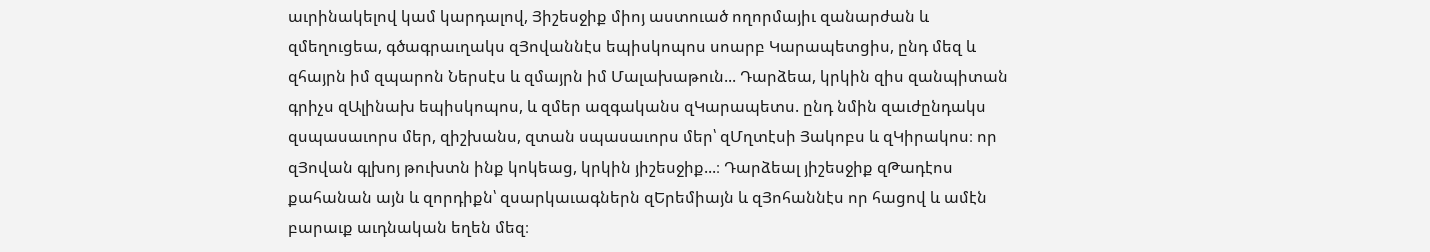աւրինակելով կամ կարդալով, Յիշեսջիք միոյ աստուած ողորմայիւ զանարժան և զմեղուցեա, գծագրաւղակս զՅովաննէս եպիսկոպոս սոարբ Կարապետցիս, ընդ մեզ և զհայրն իմ զպարոն Ներսէս և զմայրն իմ Մալախաթուն... Դարձեա, կրկին զիս զանպիտան գրիչս զԱլինախ եպիսկոպոս, և զմեր ազգականս զԿարապետս. ընդ նմին զաւժընդակս զսպասաւորս մեր, զիշխանս, զտան սպասաւորս մեր՝ զՄղտէսի Յակոբս և զԿիրակոս։ որ զՅովան գլխոյ թուխտն ինք կոկեաց, կրկին յիշեսջիք...։ Դարձեալ յիշեսջիք զԹադէոս քահանան այն և զորդիքն՝ զսարկաւագներն զԵրեմիայն և զՅոհաննէս որ հացով և ամէն բարաւք աւդնական եղեն մեզ։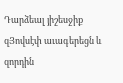Դարձեալ յիշեսջիք զՅովսէփ աւագերեցն և զորդին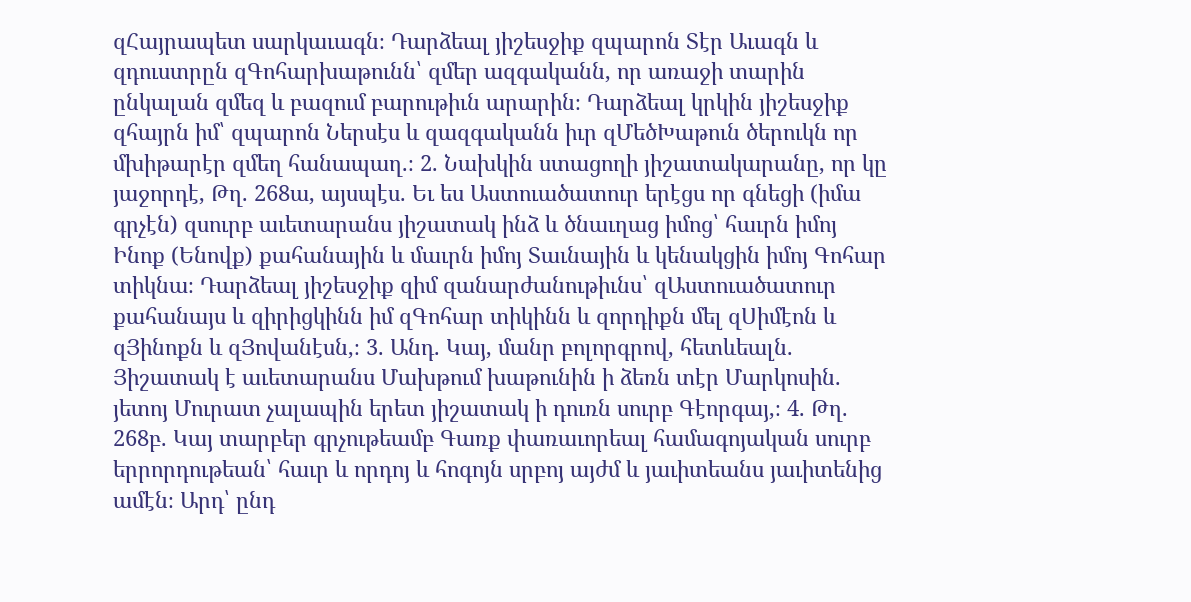զՀայրապետ սարկաւագն։ Դարձեալ յիշեսջիք զպարոն Տէր Աւագն և զդուստրըն զԳոհարխաթունն՝ զմեր ազգականն, որ առաջի տարին ընկալան զմեզ և բազում բարութիւն արարին։ Դարձեալ կրկին յիշեսջիք զհայրն իմ՝ զպարոն Ներսէս և զազգականն իւր զՄեծԽաթուն ծերուկն որ մխիթարէր զմեղ հանապաղ.։ 2. Նախկին ստացողի յիշատակարանը, որ կը յաջորդէ, Թղ. 268ա, այսպէս. Եւ ես Աստուածատուր երէցս որ գնեցի (իմա գրչէն) զսուրբ աւետարանս յիշատակ ինձ և ծնաւղաց իմոց՝ հաւրն իմոյ Ինոք (Ենովք) քահանային և մաւրն իմոյ Տաւնային և կենակցին իմոյ Գոհար տիկնա։ Դարձեալ յիշեսջիք զիմ զանարժանութիւնս՝ զԱստուածատուր քահանայս և զիրիցկինն իմ զԳոհար տիկինն և զորդիքն մել զՍիմէոն և զՅինոքն և զՅովանէսն,։ 3. Անդ. Կայ, մանր բոլորգրով, հետևեալն. Յիշատակ է աւետարանս Մախթում խաթունին ի ձեռն տէր Մարկոսին. յետոյ Մուրատ չալապին երետ յիշատակ ի դուռն սուրբ Գէորգայ,։ 4. Թղ. 268բ. Կայ տարբեր գրչութեամբ Գառք փառաւորեալ համագոյական սուրբ երրորդութեան՝ հաւր և որդոյ և հոգոյն սրբոյ այժմ և յաւիտեանս յաւիտենից ամէն։ Արդ՝ ընդ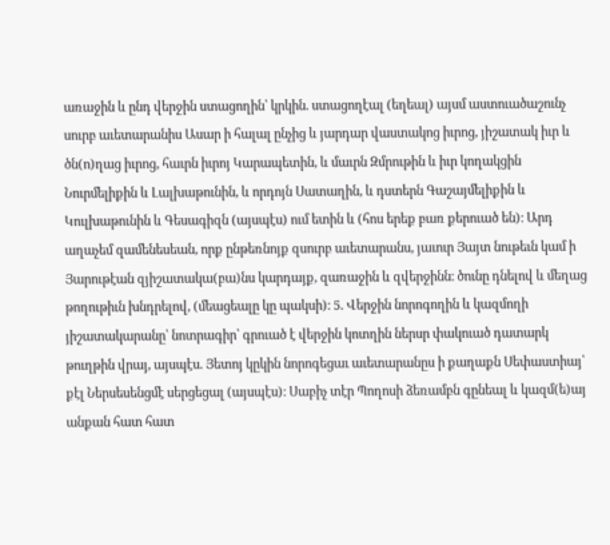առաջին և ընդ վերջին ստացողին՝ կրկին. ստացողէալ (եղեալ) այսմ աստուածաշունչ սուրբ աւետարանիս Ասար ի հալալ ընչից և յարդար վաստակոց իւրոց, յիշատակ իւր և ծն(ո)ղաց իւրոց, հաւրն իւրոյ Կարապետին, և մաւրն Զմրութին և իւր կողակցին Նուրմելիքին և Լալխաթունին, և որդոյն Սատաղին, և դստերն Գաշայմելիքին և Կուլխաթունին և Գեսագիզն (այսպէս) ում ետին և (հոս երեք բառ քերուած են)։ Արդ աղաչեմ զամենեսեան, որք ընթեռնոյք զսուրբ աւետարանս, յաւուր Յայտ նութեւն կամ ի Յարութէան զյիշատակա(բա)նս կարդայք, զառաջին և զվերջինն։ ծունը դնելով և մեղաց թողութիւն խնդրելով, (մեացեալը կը պակսի)։ 5. Վերջին նորոգողին և կազմողի յիշատակարանը՝ նոտրագիր՝ գրուած է վերջին կոտղին ներսր փակուած դատարկ թուղթին վրայ, այսպէս. Յետոյ կըկին նորոգեցաւ աւետարանըս ի քաղաքն Սեփաստիայ՝ քէլ Ներսեսենցմէ սերցեցալ (այսպէս)։ Սաբիչ տէր Պողոսի ձեռամբն գընեալ և կազմ(ե)այ անքան հատ հատ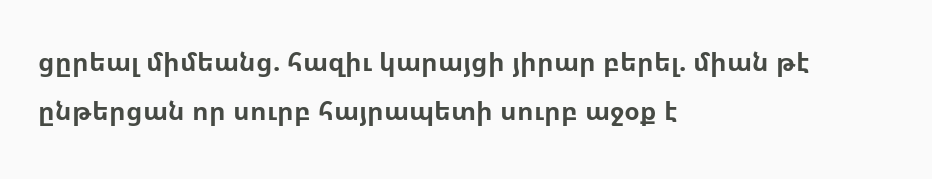ցըրեալ միմեանց. հազիւ կարայցի յիրար բերել. միան թէ ընթերցան որ սուրբ հայրապետի սուրբ աջօք է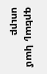գրեալ, կամ սուրբ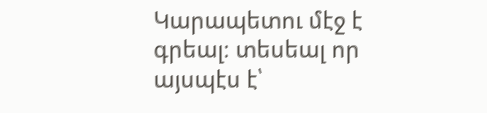Կարապետու մէջ է գրեալ։ տեսեալ որ այսպէս է՝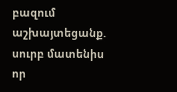բազում աշխայտեցանք. սուրբ մատենիս որ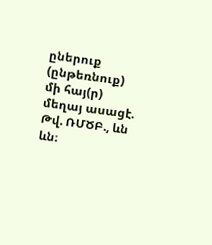ըներուք (ընթեռնուք) մի հայ(ր) մեղայ ասացէ. Թվ. ՌՄԾԲ., ևն ևն։